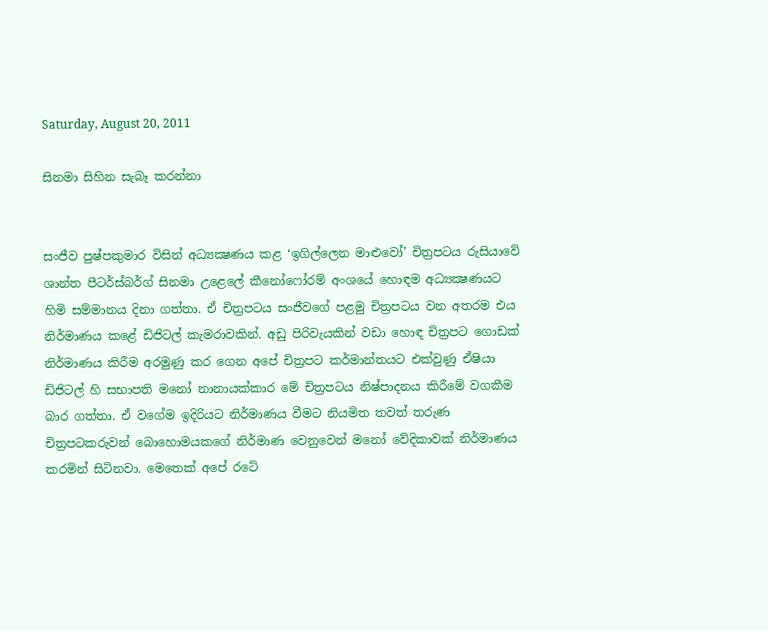Saturday, August 20, 2011

සිනමා සිහින සැබෑ කරන්නා


සංජීව පුෂ්පකුමාර විසින් අධ්‍යක්‍ෂණය කළ ‘ඉගිල්ලෙන මාළුවෝ’ චිත්‍රපටය රුසියාවේ ශාන්ත පීටර්ස්බර්ග් සිනමා උළෙලේ කීනෝෆෝරම් අංශයේ හොඳම අධ්‍යක්‍ෂණයට හිමි සම්මානය දිනා ගත්තා. ඒ චිත්‍රපටය සංජීවගේ පළමු චිත්‍රපටය වන අතරම එය නිර්මාණය කළේ ඩිජිටල් කැමරාවකින්. අඩු පිරිවැයකින් වඩා හොඳ චිත්‍රපට ගොඩක් නිර්මාණය කිරීම අරමුණු කර ගෙන අපේ චිත්‍රපට කර්මාන්තයට එක්වුණු ඒෂියා ඩිජිටල් හි සභාපති මනෝ නානායක්කාර මේ චිත්‍රපටය නිෂ්පාදනය කිරීමේ වගකීම බාර ගත්තා. ඒ වගේම ඉදිරියට නිර්මාණය වීමට නියමිත තවත් තරුණ චිත්‍රපටකරුවන් බොහොමයකගේ නිර්මාණ වෙනුවෙන් මනෝ වේදිකාවක් නිර්මාණය කරමින් සිටිනවා. මෙතෙක් අපේ රටේ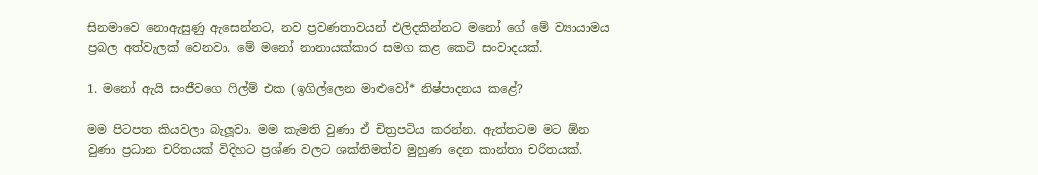සිනමාවෙ නොඇසුණු ඇසෙන්නට, නව ප්‍රවණතාවයන් එලිදකින්නට මනෝ ගේ මේ ව්‍යායාමය ප්‍රබල අත්වැලක් වෙනවා. මේ මනෝ නානායක්කාර සමග කළ කෙටි සංවාදයක්.

1. මනෝ ඇයි සංජීවගෙ ෆිල්ම් එක (ඉගිල්ලෙන මාළුවෝ* නිෂ්පාදනය කළේ?

මම පිටපත කියවලා බැලූවා. මම කැමති වුණා ඒ චිත්‍රපටිය කරන්න. ඇත්තටම මට ඕන වුණා ප්‍රධාන චරිතයක් විදිහට ප්‍රශ්ණ වලට ශක්තිමත්ව මුහුණ දෙන කාන්තා චරිතයක්.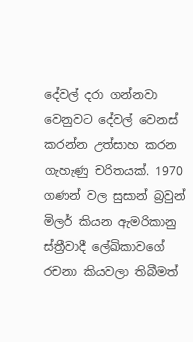දේවල් දරා ගන්නවා වෙනුවට දේවල් වෙනස් කරන්න උත්සාහ කරන ගැහැණු චරිතයක්. 1970 ගණන් වල සුසාන් බ්‍රවුන් මිලර් කියන ඇමරිකානු ස්ත්‍රීවාදී ලේඛිකාවගේ රචනා කියවලා තිබීමත්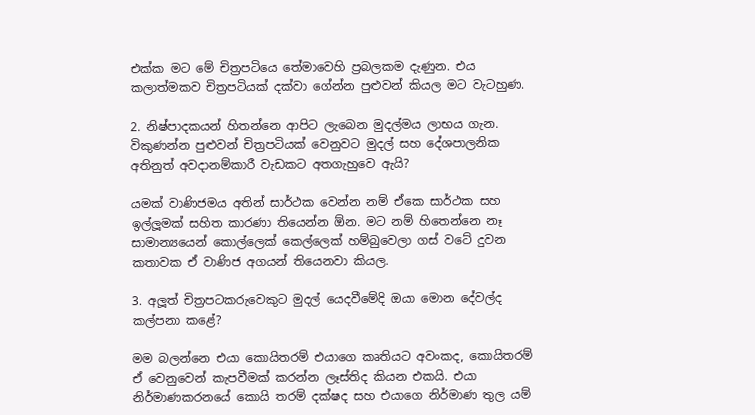එක්ක මට මේ චිත්‍රපටියෙ තේමාවෙහි ප්‍රබලකම දැණුන. එය කලාත්මකව චිත්‍රපටියක් දක්වා ගේන්න පුළුවන් කියල මට වැටහුණ.

2. නිෂ්පාදකයන් හිතන්නෙ ආපිට ලැබෙන මුදල්මය ලාභය ගැන. විකුණන්න පුළුවන් චිත්‍රපටියක් වෙනුවට මුදල් සහ දේශපාලනික අතිනුත් අවදානම්කාරී වැඩකට අතගැහුවෙ ඇයි?

යමක් වාණිජමය අතින් සාර්ථක වෙන්න නම් ඒකෙ සාර්ථක සහ ඉල්ලූමක් සහිත කාරණා තියෙන්න ඕන. මට නම් හිතෙන්නෙ නෑ සාමාන්‍යයෙන් කොල්ලෙක් කෙල්ලෙක් හම්බුවෙලා ගස් වටේ දුවන කතාවක ඒ වාණිජ අගයන් තියෙනවා කියල.

3. අලූත් චිත්‍රපටකරුවෙකුට මුදල් යෙදවීමේදි ඔයා මොන දේවල්ද කල්පනා කළේ?

මම බලන්නෙ එයා කොයිතරම් එයාගෙ කෘතියට අවංකද, කොයිතරම් ඒ වෙනුවෙන් කැපවීමක් කරන්න ලෑස්තිද කියන එකයි. එයා නිර්මාණකරනයේ කොයි තරම් දක්ෂද සහ එයාගෙ නිර්මාණ තුල යම්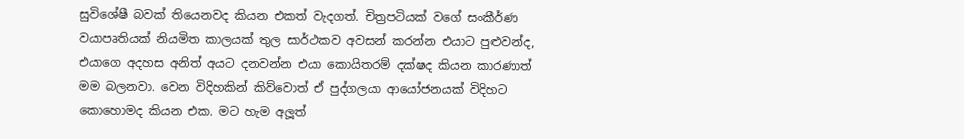සුවිශේෂී බවක් තියෙනවද කියන එකත් වැදගත්. චිත්‍රපටියක් වගේ සංකීර්ණ වයාපෘතියක් නියමිත කාලයක් තුල සාර්ථකව අවසන් කරන්න එයාට පුළුවන්ද, එයාගෙ අදහස අනිත් අයට දනවන්න එයා කොයිතරම් දක්ෂද කියන කාරණාත් මම බලනවා. වෙන විදිහකින් කිව්වොත් ඒ පුද්ගලයා ආයෝජනයක් විදිහට කොහොමද කියන එක. මට හැම අලූත්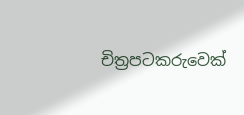චිත්‍රපටකරුවෙක්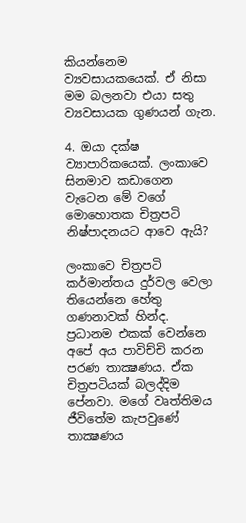කියන්නෙම ව්‍යවසායකයෙක්. ඒ නිසා මම බලනවා එයා සතු ව්‍යවසායක ගුණයන් ගැන.

4. ඔයා දක්ෂ ව්‍යාපාරිකයෙක්. ලංකාවෙ සිනමාව කඩාගෙන වැටෙන මේ වගේ මොහොතක චිත්‍රපටි නිෂ්පාදනයට ආවෙ ඇයි?

ලංකාවෙ චිත්‍රපටි කර්මාන්තය දුර්වල වෙලා තියෙන්නෙ හේතු ගණනාවක් හින්ද. ප්‍රධානම එකක් වෙන්නෙ අපේ අය පාවිච්චි කරන පරණ තාක්‍ෂණය. ඒක චිත්‍රපටියක් බලද්දිම පේනවා. මගේ වෘත්තිමය ජීවිතේම කැපවුණේ තාක්‍ෂණය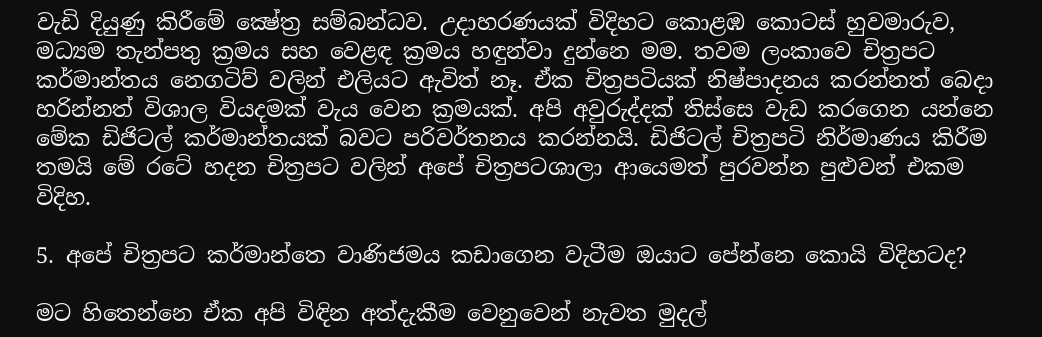වැඩි දියුණු කිරීමේ ක්‍ෂේත්‍ර සම්බන්ධව. උදාහරණයක් විදිහට කොළඹ කොටස් හුවමාරුව, මධ්‍යම තැන්පතු ක්‍රමය සහ වෙළඳ ක්‍රමය හඳුන්වා දුන්නෙ මම. තවම ලංකාවෙ චිත්‍රපට කර්මාන්තය නෙගටිව් වලින් එලියට ඇවිත් නෑ. ඒක චිත්‍රපටියක් නිෂ්පාදනය කරන්නත් බෙදා හරින්නත් විශාල වියදමක් වැය වෙන ක්‍රමයක්. අපි අවුරුද්දක් තිස්සෙ වැඩ කරගෙන යන්නෙ මේක ඩිජිටල් කර්මාන්තයක් බවට පරිවර්තනය කරන්නයි. ඩිජිටල් චිත්‍රපටි නිර්මාණය කිරීම තමයි මේ රටේ හදන චිත්‍රපට වලින් අපේ චිත්‍රපටශාලා ආයෙමත් පුරවන්න පුළුවන් එකම විදිහ.

5. අපේ චිත්‍රපට කර්මාන්තෙ වාණිජමය කඩාගෙන වැටීම ඔයාට පේන්නෙ කොයි විදිහටද?

මට හිතෙන්නෙ ඒක අපි විඳින අත්දැකීම වෙනුවෙන් නැවත මුදල්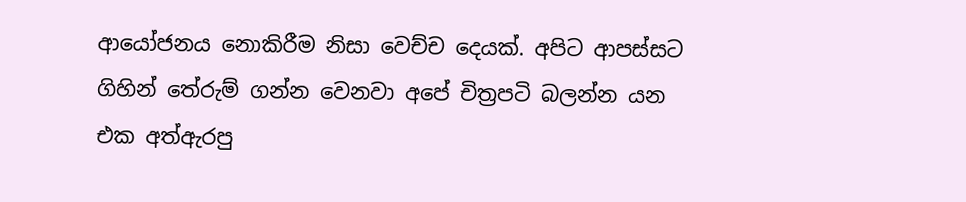ආයෝජනය නොකිරීම නිසා වෙච්ච දෙයක්. අපිට ආපස්සට ගිහින් තේරුම් ගන්න වෙනවා අපේ චිත්‍රපටි බලන්න යන එක අත්ඇරපු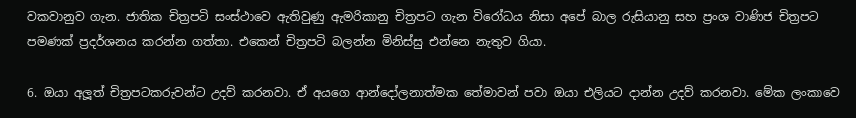වකවානුව ගැන. ජාතික චිත්‍රපටි සංස්ථාවෙ ඇතිවුණු ඇමරිකානු චිත්‍රපට ගැන විරෝධය නිසා අපේ බාල රුසියානු සහ ප්‍රංශ වාණිජ චිත්‍රපට පමණක් ප්‍රදර්ශනය කරන්න ගත්තා. එකෙන් චිත්‍රපටි බලන්න මිනිස්සු එන්නෙ නැතුව ගියා.

6. ඔයා අලූත් චිත්‍රපටකරුවන්ට උදව් කරනවා. ඒ අයගෙ ආන්දෝලනාත්මක තේමාවන් පවා ඔයා එලියට දාන්න උදව් කරනවා. මේක ලංකාවෙ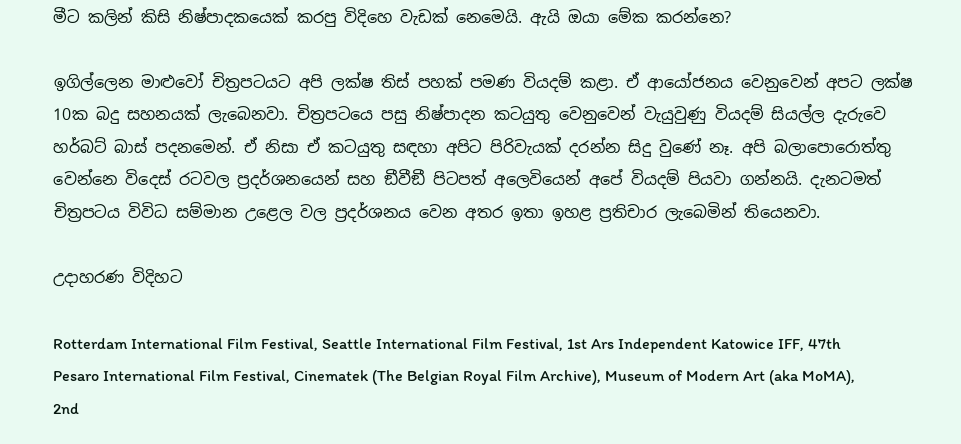මීට කලින් කිසි නිෂ්පාදකයෙක් කරපු විදිහෙ වැඩක් නෙමෙයි. ඇයි ඔයා මේක කරන්නෙ?

ඉගිල්ලෙන මාළුවෝ චිත්‍රපටයට අපි ලක්ෂ තිස් පහක් පමණ වියදම් කළා. ඒ ආයෝජනය වෙනුවෙන් අපට ලක්ෂ 10ක බදු සහනයක් ලැබෙනවා. චිත්‍රපටයෙ පසු නිෂ්පාදන කටයුතු වෙනුවෙන් වැයුවුණු වියදම් සියල්ල දැරුවෙ හර්බට් බාස් පදනමෙන්. ඒ නිසා ඒ කටයුතු සඳහා අපිට පිරිවැයක් දරන්න සිදු වුණේ නෑ. අපි බලාපොරොත්තු වෙන්නෙ විදෙස් රටවල ප්‍රදර්ශනයෙන් සහ ඞීවීඞී පිටපත් අලෙවියෙන් අපේ වියදම් පියවා ගන්නයි. දැනටමත් චිත්‍රපටය විවිධ සම්මාන උළෙල වල ප්‍රදර්ශනය වෙන අතර ඉතා ඉහළ ප්‍රතිචාර ලැබෙමින් තියෙනවා.

උදාහරණ විදිහට

Rotterdam International Film Festival, Seattle International Film Festival, 1st Ars Independent Katowice IFF, 47th Pesaro International Film Festival, Cinematek (The Belgian Royal Film Archive), Museum of Modern Art (aka MoMA), 2nd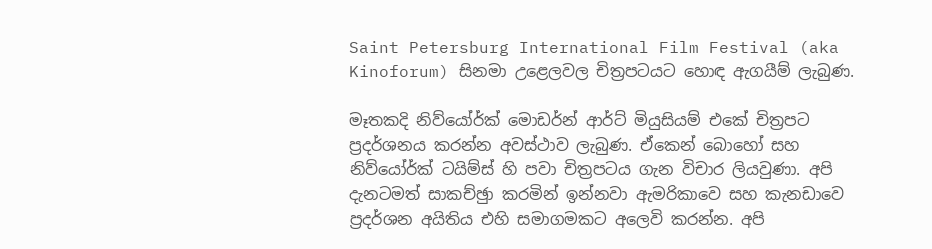Saint Petersburg International Film Festival (aka Kinoforum) සිනමා උළෙලවල චිත්‍රපටයට හොඳ ඇගයීම් ලැබුණ.

මෑතකදි නිව්යෝර්ක් මොඩර්න් ආර්ට් මියුසියම් එකේ චිත්‍රපට ප්‍රදර්ශනය කරන්න අවස්ථාව ලැබුණ. ඒකෙන් බොහෝ සහ නිව්යෝර්ක් ටයිම්ස් හි පවා චිත්‍රපටය ගැන විචාර ලියවුණා. අපි දැනටමත් සාකච්ඡුා කරමින් ඉන්නවා ඇමරිකාවෙ සහ කැනඩාවෙ ප්‍රදර්ශන අයිතිය එහි සමාගමකට අලෙවි කරන්න. අපි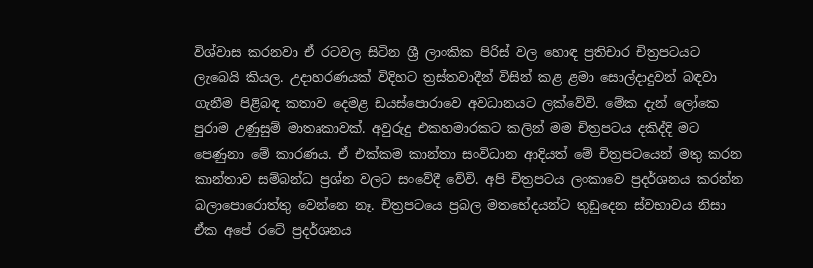විශ්වාස කරනවා ඒ රටවල සිටින ශ්‍රී ලාංකික පිරිස් වල හොඳ ප්‍රතිචාර චිත්‍රපටයට ලැබෙයි කියල. උදාහරණයක් විදිහට ත්‍රස්තවාදීන් විසින් කළ ළමා සොල්දාදුවන් බඳවා ගැනීම පිළිබඳ කතාව දෙමළ ඩයස්පොරාවෙ අවධානයට ලක්වේවි. මේක දැන් ලෝකෙ පුරාම උණුසුම් මාතෘකාවක්. අවුරුදු එකහමාරකට කලින් මම චිත්‍රපටය දකිද්දි මට පෙණුනා මේ කාරණය. ඒ එක්කම කාන්තා සංවිධාන ආදියත් මේ චිත්‍රපටයෙන් මතු කරන කාන්තාව සම්බන්ධ ප්‍රශ්න වලට සංවේදී වේවි. අපි චිත්‍රපටය ලංකාවෙ ප්‍රදර්ශනය කරන්න බලාපොරොත්තු වෙන්නෙ නෑ. චිත්‍රපටයෙ ප්‍රබල මතභේදයන්ට තුඩුදෙන ස්වභාවය නිසා ඒක අපේ රටේ ප්‍රදර්ශනය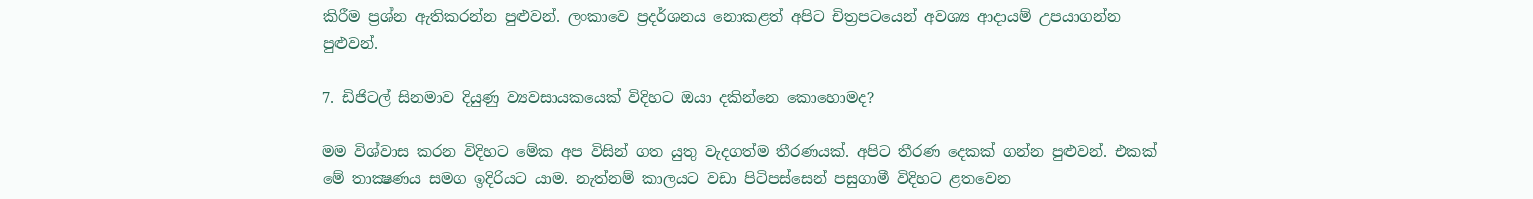කිරීම ප්‍රශ්න ඇතිකරන්න පුළුවන්. ලංකාවෙ ප්‍රදර්ශනය නොකළත් අපිට චිත්‍රපටයෙන් අවශ්‍ය ආදායම් උපයාගන්න පුළුවන්.

7. ඩිජිටල් සිනමාව දියුණු ව්‍යවසායකයෙක් විදිහට ඔයා දකින්නෙ කොහොමද?

මම විශ්වාස කරන විදිහට මේක අප විසින් ගත යුතු වැදගත්ම තීරණයක්. අපිට තීරණ දෙකක් ගන්න පුළුවන්. එකක් මේ තාක්‍ෂණය සමග ඉදිරියට යාම. නැත්නම් කාලයට වඩා පිටිපස්සෙන් පසුගාමී විදිහට ළතවෙන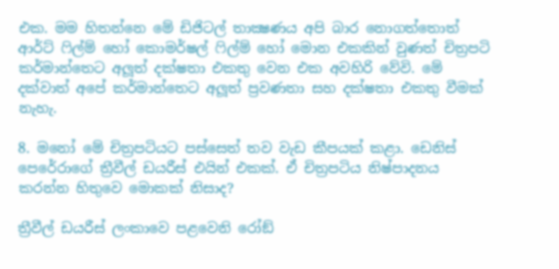එක. මම හිතන්නෙ මේ ඩිජිටල් තාක්‍ෂණය අපි බාර නොගත්තොත් ආර්ට් ෆිල්ම් හෝ කොමර්ෂල් ෆිල්ම් හෝ මොන එකකින් වුණත් චිත්‍රපටි කර්මාන්තෙට අලූත් දක්ෂතා එකතු වෙන එක අවහිරි වේවි. මේ දක්වාත් අපේ කර්මාන්තෙට අලූත් ප්‍රවණතා සහ දක්ෂතා එකතු වීමක් නැහැ.

8. මනෝ මේ චිත්‍රපටියට පස්සෙත් තව වැඩ කීපයක් කළා. ඩෙනිස් පෙරේරාගේ ත්‍රීවීල් ඩයරීස් එයින් එකක්. ඒ චිත්‍රපටිය නිෂ්පාදනය කරන්න හිතුවෙ මොකක් නිසාද?

ත්‍රීවීල් ඩයරීස් ලංකාවෙ පළවෙනි රෝඞ්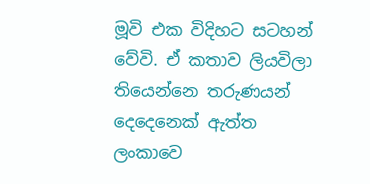මූවි එක විදිහට සටහන් වේවි. ඒ කතාව ලියවිලා තියෙන්නෙ තරුණයන් දෙදෙනෙක් ඇත්ත ලංකාවෙ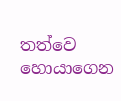තත්වෙ හොයාගෙන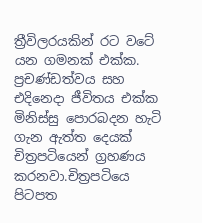ත්‍රීවිලරයකින් රට වටේ යන ගමනක් එක්ක. ප්‍රචණ්ඩත්වය සහ එදිනෙදා ජීවිතය එක්ක මිනිස්සු පොරබදන හැටි ගැන ඇත්ත දෙයක් චිත්‍රපටියෙන් ග්‍රහණය කරනවා.චිත්‍රපටියෙ පිටපත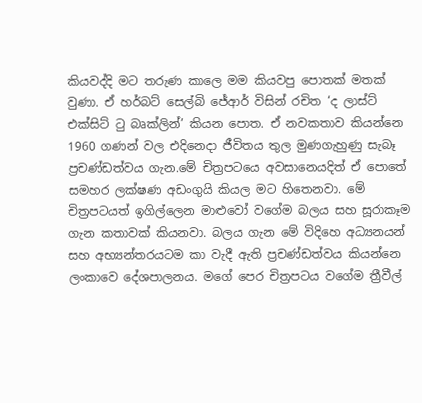කියවද්දි මට තරුණ කාලෙ මම කියවපු පොතක් මතක් වුණා. ඒ හර්බට් සෙල්බි ජේආර් විසින් රචිත ‘ද ලාස්ට් එක්සිට් ටු බෘක්ලින්’ කියන පොත. ඒ නවකතාව කියන්නෙ 1960 ගණන් වල එදිනෙදා ජීවිතය තුල මුණගැහුණු සැබෑ ප්‍රචණ්ඩත්වය ගැන.මේ චිත්‍රපටයෙ අවසානෙයදිත් ඒ පොතේ සමහර ලක්ෂණ අඩංගුයි කියල මට හිතෙනවා. මේ චිත්‍රපටයත් ඉගිල්ලෙන මාළුවෝ වගේම බලය සහ සූරාකෑම ගැන කතාවක් කියනවා. බලය ගැන මේ විදිහෙ අධ්‍යනයන් සහ අභ්‍යන්තරයටම කා වැදී ඇති ප්‍රචණ්ඩත්වය කියන්නෙ ලංකාවෙ දේශපාලනය. මගේ පෙර චිත්‍රපටය වගේම ත්‍රීවීල්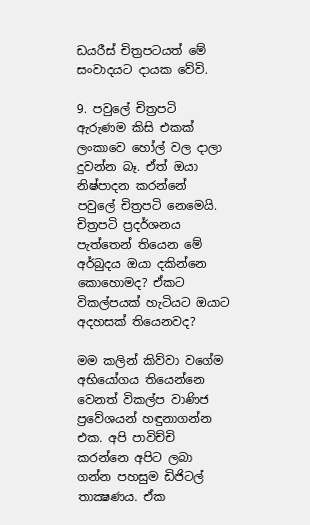ඩයරීස් චිත්‍රපටයත් මේ සංවාදයට දායක වේවි.

9. පවුලේ චිත්‍රපටි ඇරුණම කිසි එකක් ලංකාවෙ හෝල් වල දාලා දුවන්න බෑ. ඒත් ඔයා නිෂ්පාදන කරන්නේ පවුලේ චිත්‍රපටි නෙමෙයි. චිත්‍රපටි ප්‍රදර්ශනය පැත්තෙන් තියෙන මේ අර්බුදය ඔයා දකින්නෙ කොහොමද? ඒකට විකල්පයක් හැටියට ඔයාට අදහසක් තියෙනවද?

මම කලින් කිව්වා වගේම අභියෝගය තියෙන්නෙ වෙනත් විකල්ප වාණිජ ප්‍රවේශයන් හඳුනාගන්න එක. අපි පාවිච්චි කරන්නෙ අපිට ලබා ගන්න පහසුම ඩිජිටල් තාක්‍ෂණය. ඒක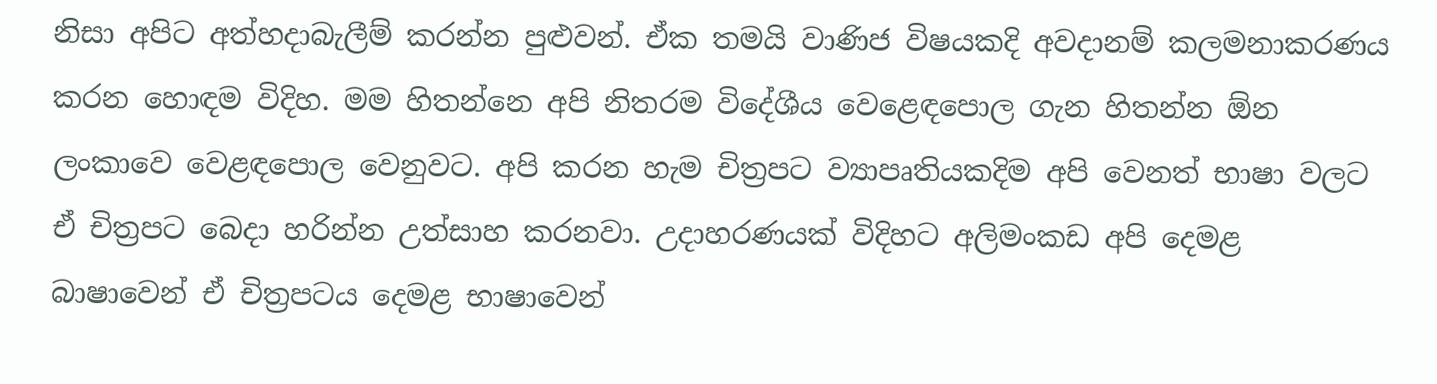නිසා අපිට අත්හදාබැලීම් කරන්න පුළුවන්. ඒක තමයි වාණිජ විෂයකදි අවදානම් කලමනාකරණය කරන හොඳම විදිහ. මම හිතන්නෙ අපි නිතරම විදේශීය වෙළෙඳපොල ගැන හිතන්න ඕන ලංකාවෙ වෙළඳපොල වෙනුවට. අපි කරන හැම චිත්‍රපට ව්‍යාපෘතියකදිම අපි වෙනත් භාෂා වලට ඒ චිත්‍රපට බෙදා හරින්න උත්සාහ කරනවා. උදාහරණයක් විදිහට අලිමංකඩ අපි දෙමළ බාෂාවෙන් ඒ චිත්‍රපටය දෙමළ භාෂාවෙන්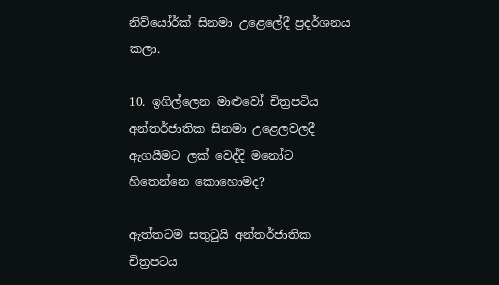නිව්යෝර්ක් සිනමා උළෙලේදී ප්‍රදර්ශනය කලා.

10. ඉගිල්ලෙන මාළුවෝ චිත්‍රපටිය අන්තර්ජාතික සිනමා උළෙලවලදී ඇගයීමට ලක් වෙද්දි මනෝට හිතෙන්නෙ කොහොමද?

ඇත්තටම සතුටුයි අන්තර්ජාතික චිත්‍රපටය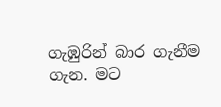ගැඹුරින් බාර ගැනීම ගැන. මට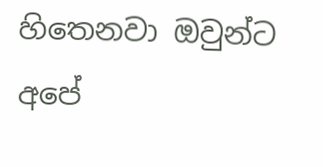හිතෙනවා ඔවුන්ට අපේ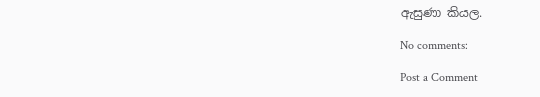ඇසුණා කියල.

No comments:

Post a Comment